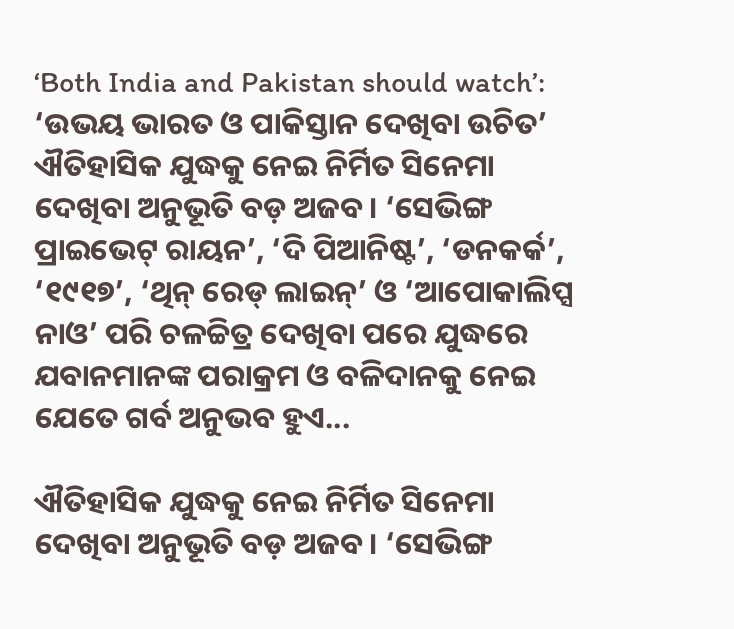‘Both India and Pakistan should watch’: ‘ଉଭୟ ଭାରତ ଓ ପାକିସ୍ତାନ ଦେଖିବା ଉଚିତ’
ଐତିହାସିକ ଯୁଦ୍ଧକୁ ନେଇ ନିର୍ମିତ ସିନେମା ଦେଖିବା ଅନୁଭୂତି ବଡ଼ ଅଜବ। ‘ସେଭିଙ୍ଗ ପ୍ରାଇଭେଟ୍ ରାୟନ’, ‘ଦି ପିଆନିଷ୍ଟ’, ‘ଡନକର୍କ’, ‘୧୯୧୭’, ‘ଥିନ୍ ରେଡ୍ ଲାଇନ୍’ ଓ ‘ଆପୋକାଲିପ୍ସ ନାଓ’ ପରି ଚଳଚ୍ଚିତ୍ର ଦେଖିବା ପରେ ଯୁଦ୍ଧରେ ଯବାନମାନଙ୍କ ପରାକ୍ରମ ଓ ବଳିଦାନକୁ ନେଇ ଯେତେ ଗର୍ବ ଅନୁଭବ ହୁଏ...

ଐତିହାସିକ ଯୁଦ୍ଧକୁ ନେଇ ନିର୍ମିତ ସିନେମା ଦେଖିବା ଅନୁଭୂତି ବଡ଼ ଅଜବ। ‘ସେଭିଙ୍ଗ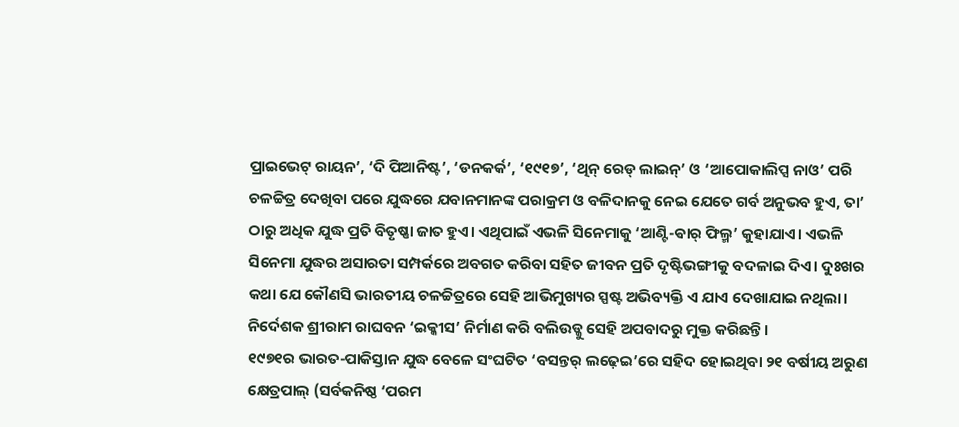ପ୍ରାଇଭେଟ୍ ରାୟନ’, ‘ଦି ପିଆନିଷ୍ଟ’, ‘ଡନକର୍କ’, ‘୧୯୧୭’, ‘ଥିନ୍ ରେଡ୍ ଲାଇନ୍’ ଓ ‘ଆପୋକାଲିପ୍ସ ନାଓ’ ପରି ଚଳଚ୍ଚିତ୍ର ଦେଖିବା ପରେ ଯୁଦ୍ଧରେ ଯବାନମାନଙ୍କ ପରାକ୍ରମ ଓ ବଳିଦାନକୁ ନେଇ ଯେତେ ଗର୍ବ ଅନୁଭବ ହୁଏ, ତା’ ଠାରୁ ଅଧିକ ଯୁଦ୍ଧ ପ୍ରତି ବିତୃଷ୍ଣା ଜାତ ହୁଏ। ଏଥିପାଇଁ ଏଭଳି ସିନେମାକୁ ‘ଆଣ୍ଟି-ଵାର୍ ଫିଲ୍ମ’ କୁହାଯାଏ। ଏଭଳି ସିନେମା ଯୁଦ୍ଧର ଅସାରତା ସମ୍ପର୍କରେ ଅବଗତ କରିବା ସହିତ ଜୀବନ ପ୍ରତି ଦୃଷ୍ଟିଭଙ୍ଗୀକୁ ବଦଳାଇ ଦିଏ। ଦୁଃଖର କଥା ଯେ କୌଣସି ଭାରତୀୟ ଚଳଚ୍ଚିତ୍ରରେ ସେହି ଆଭିମୁଖ୍ୟର ସ୍ପଷ୍ଟ ଅଭିବ୍ୟକ୍ତି ଏ ଯାଏ ଦେଖାଯାଇ ନଥିଲା। ନିର୍ଦେଶକ ଶ୍ରୀରାମ ରାଘବନ ‘ଇକ୍କୀସ’ ନିର୍ମାଣ କରି ବଲିଉଡ୍କୁ ସେହି ଅପବାଦରୁ ମୁକ୍ତ କରିଛନ୍ତି।
୧୯୭୧ର ଭାରତ-ପାକିସ୍ତାନ ଯୁଦ୍ଧ ବେଳେ ସଂଘଟିତ ‘ବସନ୍ତର୍ ଲଢ଼େଇ’ରେ ସହିଦ ହୋଇଥିବା ୨୧ ବର୍ଷୀୟ ଅରୁଣ କ୍ଷେତ୍ରପାଲ୍ (ସର୍ବକନିଷ୍ଠ ‘ପରମ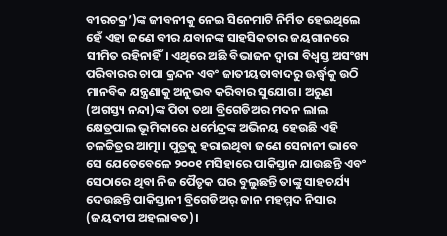ବୀରଚକ୍ର’)ଙ୍କ ଜୀବନୀକୁ ନେଇ ସିନେମାଟି ନିର୍ମିତ ହେଇଥିଲେ ହେଁ ଏହା ଜଣେ ବୀର ଯବାନଙ୍କ ସାହସିକତାର ଜୟଗାନରେ ସୀମିତ ରହିନାହିଁ। ଏଥିରେ ଅଛି ବିଭାଜନ ଦ୍ବାରା ବିଧ୍ବସ୍ତ ଅସଂଖ୍ୟ ପରିବାରର ଚାପା କ୍ରନ୍ଦନ ଏବଂ ଜାତୀୟତାବାଦରୁ ଊର୍ଦ୍ଧ୍ବକୁ ଉଠି ମାନବିକ ଯନ୍ତ୍ରଣାକୁ ଅନୁଭବ କରିବାର ସୁଯୋଗ। ଅରୁଣ (ଅଗସ୍ତ୍ୟ ନନ୍ଦା)ଙ୍କ ପିତା ତଥା ବ୍ରିଗେଡିଅର ମଦନ ଲାଲ କ୍ଷେତ୍ରପାଲ ଭୂମିକାରେ ଧର୍ମେନ୍ଦ୍ରଙ୍କ ଅଭିନୟ ହେଉଛି ଏହି ଚଳଚ୍ଚିତ୍ରର ଆତ୍ମା। ପୁତ୍ରକୁ ହରାଇଥିବା ଜଣେ ସେନାନୀ ଭାବେ ସେ ଯେତେବେଳେ ୨୦୦୧ ମସିହାରେ ପାକିସ୍ତାନ ଯାଉଛନ୍ତି ଏବଂ ସେଠାରେ ଥିବା ନିଜ ପୈତୃକ ଘର ବୁଲୁଛନ୍ତି ତାଙ୍କୁ ସାହଚର୍ଯ୍ୟ ଦେଉଛନ୍ତି ପାକିସ୍ତାନୀ ବ୍ରିଗେଡିଅର୍ ଜାନ ମହମ୍ମଦ ନିସାର (ଜୟଦୀପ ଅହଲାଵତ)।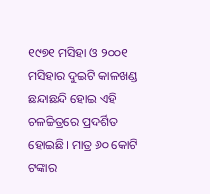୧୯୭୧ ମସିହା ଓ ୨୦୦୧ ମସିହାର ଦୁଇଟି କାଳଖଣ୍ଡ ଛନ୍ଦାଛନ୍ଦି ହୋଇ ଏହି ଚଳଚ୍ଚିତ୍ରରେ ପ୍ରଦର୍ଶିତ ହୋଇଛି। ମାତ୍ର ୬୦ କୋଟି ଟଙ୍କାର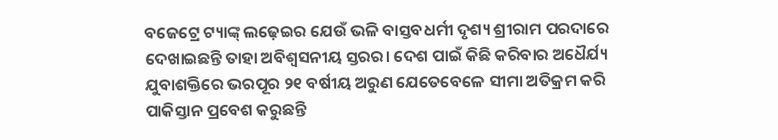ବଜେଟ୍ରେ ଟ୍ୟାଙ୍କ୍ ଲଢ଼େଇର ଯେଉଁ ଭଳି ବାସ୍ତବଧର୍ମୀ ଦୃଶ୍ୟ ଶ୍ରୀରାମ ପରଦାରେ ଦେଖାଇଛନ୍ତି ତାହା ଅବିଶ୍ବସନୀୟ ସ୍ତରର। ଦେଶ ପାଇଁ କିଛି କରିବାର ଅଧୈର୍ଯ୍ୟ ଯୁବାଶକ୍ତିରେ ଭରପୂର ୨୧ ବର୍ଷୀୟ ଅରୁଣ ଯେତେବେଳେ ସୀମା ଅତିକ୍ରମ କରି ପାକିସ୍ତାନ ପ୍ରବେଶ କରୁଛନ୍ତି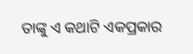ତାଙ୍କୁ ଏ କଥାଟି ଏକପ୍ରକାର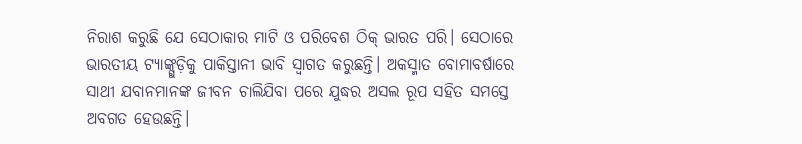ନିରାଶ କରୁଛି ଯେ ସେଠାକାର ମାଟି ଓ ପରିବେଶ ଠିକ୍ ଭାରତ ପରି। ସେଠାରେ ଭାରତୀୟ ଟ୍ୟାଙ୍କ୍ଗୁଡ଼ିକୁ ପାକିସ୍ତାନୀ ଭାବି ସ୍ବାଗତ କରୁଛନ୍ତି। ଅକସ୍ମାତ ବୋମାବର୍ଷାରେ ସାଥୀ ଯବାନମାନଙ୍କ ଜୀବନ ଚାଲିଯିବା ପରେ ଯୁଦ୍ଧର ଅସଲ ରୂପ ସହିତ ସମସ୍ତେ ଅବଗତ ହେଉଛନ୍ତି।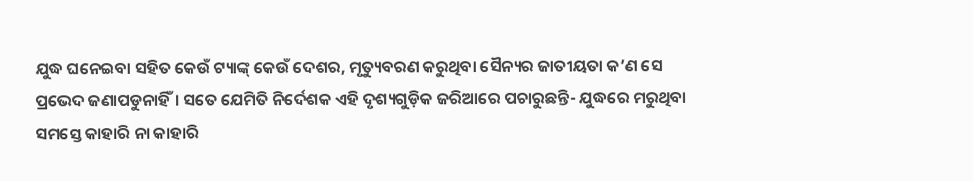ଯୁଦ୍ଧ ଘନେଇବା ସହିତ କେଉଁ ଟ୍ୟାଙ୍କ୍ କେଉଁ ଦେଶର, ମୃତ୍ୟୁବରଣ କରୁଥିବା ସୈନ୍ୟର ଜାତୀୟତା କ’ଣ ସେ ପ୍ରଭେଦ ଜଣାପଡୁନାହିଁ। ସତେ ଯେମିତି ନିର୍ଦେଶକ ଏହି ଦୃଶ୍ୟଗୁଡ଼ିକ ଜରିଆରେ ପଚାରୁଛନ୍ତି- ଯୁଦ୍ଧରେ ମରୁଥିବା ସମସ୍ତେ କାହାରି ନା କାହାରି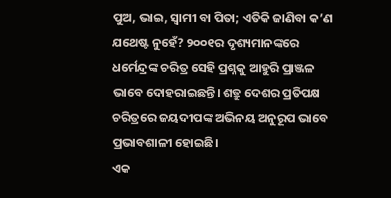ପୁଅ, ଭାଇ, ସ୍ବାମୀ ବା ପିତା; ଏତିକି ଜାଣିବା କ’ଣ ଯଥେଷ୍ଟ ନୁହେଁ? ୨୦୦୧ର ଦୃଶ୍ୟମାନଙ୍କରେ ଧର୍ମେନ୍ଦ୍ରଙ୍କ ଚରିତ୍ର ସେହି ପ୍ରଶ୍ନକୁ ଆହୁରି ପ୍ରାଞ୍ଜଳ ଭାବେ ଦୋହରାଇଛନ୍ତି। ଶତ୍ରୁ ଦେଶର ପ୍ରତିପକ୍ଷ ଚରିତ୍ରରେ ଜୟଦୀପଙ୍କ ଅଭିନୟ ଅନୁରୂପ ଭାବେ ପ୍ରଭାବଶାଳୀ ହୋଇଛି।
ଏକ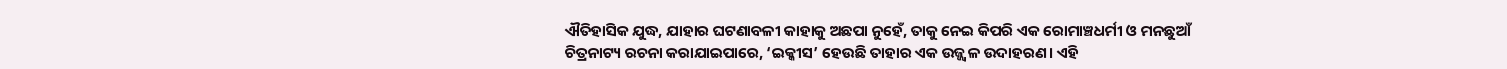ଐତିହାସିକ ଯୁଦ୍ଧ, ଯାହାର ଘଟଣାବଳୀ କାହାକୁ ଅଛପା ନୁହେଁ, ତାକୁ ନେଇ କିପରି ଏକ ରୋମାଞ୍ଚଧର୍ମୀ ଓ ମନଛୁଆଁ ଚିତ୍ରନାଟ୍ୟ ରଚନା କରାଯାଇପାରେ, ‘ଇକ୍କୀସ’ ହେଉଛି ତାହାର ଏକ ଉଜ୍ଜ୍ବଳ ଉଦାହରଣ। ଏହି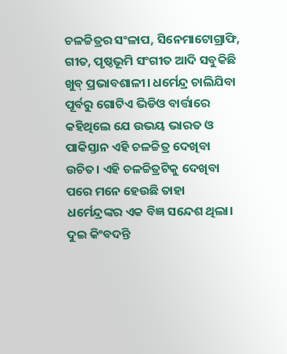ଚଳଚ୍ଚିତ୍ରର ସଂଳାପ, ସିନେମାଟୋଗ୍ରାଫି, ଗୀତ, ପୃଷ୍ଠଭୂମି ସଂଗୀତ ଆଦି ସବୁକିଛି ଖୁବ୍ ପ୍ରଭାବଶାଳୀ। ଧର୍ମେନ୍ଦ୍ର ଚାଲିଯିବା ପୂର୍ବରୁ ଗୋଟିଏ ଭିଡିଓ ବାର୍ତ୍ତାରେ କହିଥିଲେ ଯେ ଉଭୟ ଭାରତ ଓ ପାକିସ୍ତାନ ଏହି ଚଳଚ୍ଚିତ୍ର ଦେଖିବା ଉଚିତ। ଏହି ଚଳଚ୍ଚିତ୍ରଟିକୁ ଦେଖିବା ପରେ ମନେ ହେଉଛି ତାହା ଧର୍ମେନ୍ଦ୍ରଙ୍କର ଏକ ବିଜ୍ଞ ସନ୍ଦେଶ ଥିଲା। ଦୁଇ କିଂବଦନ୍ତି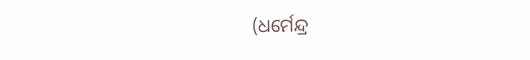(ଧର୍ମେନ୍ଦ୍ର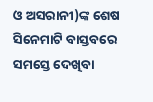ଓ ଅସରାନୀ)ଙ୍କ ଶେଷ ସିନେମାଟି ବାସ୍ତବରେ ସମସ୍ତେ ଦେଖିବା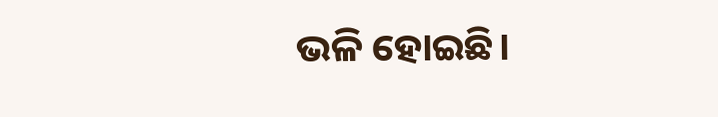ଭଳି ହୋଇଛି।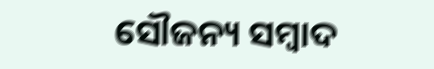ସୌଜନ୍ୟ ସମ୍ବାଦ